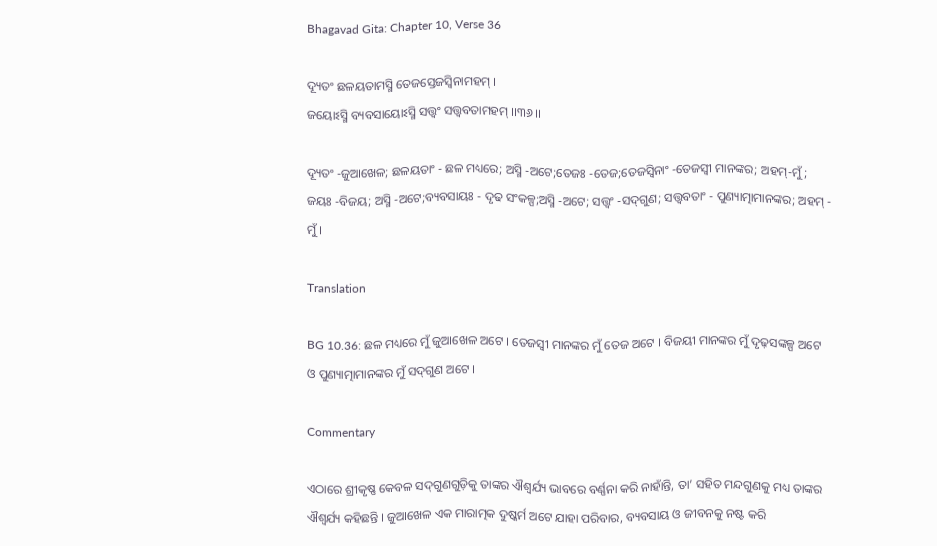Bhagavad Gita: Chapter 10, Verse 36

ଦ୍ୟୂତଂ ଛଳୟତାମସ୍ମି ତେଜସ୍ତେଜସ୍ୱିନାମହମ୍ ।
ଜୟୋଽସ୍ମି ବ୍ୟବସାୟୋଽସ୍ମି ସତ୍ତ୍ୱଂ ସତ୍ତ୍ୱବତାମହମ୍ ।।୩୬।।

ଦ୍ୟୂତଂ -ଜୁଆଖେଳ; ଛଳୟତାଂ - ଛଳ ମଧ୍ୟରେ; ଅସ୍ମି -ଅଟେ;ତେଜଃ -ତେଜ;ତେଜସ୍ୱିନାଂ -ତେଜସ୍ୱୀ ମାନଙ୍କର; ଅହମ୍‌-ମୁଁ; ଜୟଃ -ବିଜୟ; ଅସ୍ମି -ଅଟେ;ବ୍ୟବସାୟଃ - ଦୃଢ ସଂକଳ୍ପ;ଅସ୍ମି -ଅଟେ; ସତ୍ତ୍ୱଂ -ସଦ୍‌ଗୁଣ; ସତ୍ତ୍ୱବତାଂ - ପୁଣ୍ୟାତ୍ମାମାନଙ୍କର; ଅହମ୍ - ମୁଁ ।

Translation

BG 10.36: ଛଳ ମଧ୍ୟରେ ମୁଁ ଜୁଆଖେଳ ଅଟେ । ତେଜସ୍ୱୀ ମାନଙ୍କର ମୁଁ ତେଜ ଅଟେ । ବିଜୟୀ ମାନଙ୍କର ମୁଁ ଦୃଢ଼ସଙ୍କଳ୍ପ ଅଟେ ଓ ପୁଣ୍ୟାତ୍ମାମାନଙ୍କର ମୁଁ ସଦ୍‌ଗୁଣ ଅଟେ ।

Commentary

ଏଠାରେ ଶ୍ରୀକୃଷ୍ଣ କେବଳ ସଦ୍‌ଗୁଣଗୁଡ଼ିକୁ ତାଙ୍କର ଐଶ୍ୱର୍ଯ୍ୟ ଭାବରେ ବର୍ଣ୍ଣନା କରି ନାହାଁନ୍ତି, ତା’ ସହିତ ମନ୍ଦଗୁଣକୁ ମଧ୍ୟ ତାଙ୍କର ଐଶ୍ୱର୍ଯ୍ୟ କହିଛନ୍ତି । ଜୁଆଖେଳ ଏକ ମାରାତ୍ମକ ଦୁଷ୍କର୍ମ ଅଟେ ଯାହା ପରିବାର, ବ୍ୟବସାୟ ଓ ଜୀବନକୁ ନଷ୍ଟ କରି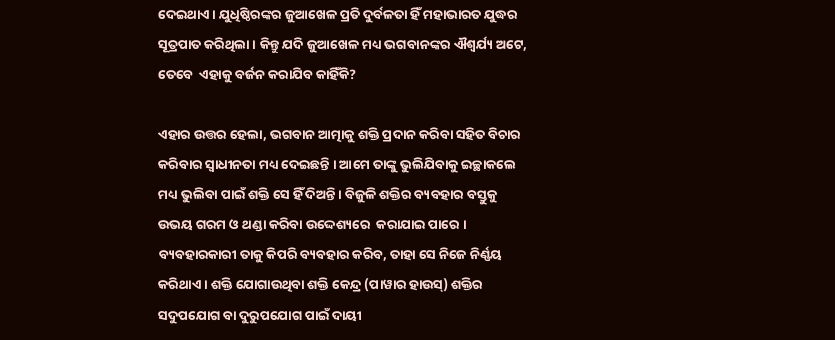ଦେଇଥାଏ । ଯୁଧିଷ୍ଠିରଙ୍କର ଜୁଆଖେଳ ପ୍ରତି ଦୁର୍ବଳତା ହିଁ ମହାଭାରତ ଯୁଦ୍ଧର ସୂତ୍ରପାତ କରିଥିଲା । କିନ୍ତୁ ଯଦି ଜୁଆଖେଳ ମଧ୍ୟ ଭଗବାନଙ୍କର ଐଶ୍ୱର୍ଯ୍ୟ ଅଟେ, ତେବେ  ଏହାକୁ ବର୍ଜନ କରାଯିବ କାହିଁକି?

ଏହାର ଉତ୍ତର ହେଲା, ଭଗବାନ ଆତ୍ମାକୁ ଶକ୍ତି ପ୍ରଦାନ କରିବା ସହିତ ବିଚାର କରିବାର ସ୍ୱାଧୀନତା ମଧ୍ୟ ଦେଇଛନ୍ତି । ଆମେ ତାଙ୍କୁ ଭୁଲିଯିବାକୁ ଇଚ୍ଛାକଲେ ମଧ୍ୟ ଭୁଲିବା ପାଇଁ ଶକ୍ତି ସେ ହିଁ ଦିଅନ୍ତି । ବିଜୁଳି ଶକ୍ତିର ବ୍ୟବହାର ବସ୍ତୁକୁ ଉଭୟ ଗରମ ଓ ଥଣ୍ଡା କରିବା ଉଦ୍ଦେଶ୍ୟରେ  କରାଯାଇ ପାରେ । ବ୍ୟବହାରକାରୀ ତାକୁ କିପରି ବ୍ୟବହାର କରିବ, ତାହା ସେ ନିଜେ ନିର୍ଣ୍ଣୟ କରିଥାଏ । ଶକ୍ତି ଯୋଗାଉଥିବା ଶକ୍ତି କେନ୍ଦ୍ର (ପାୱାର ହାଉସ୍‌) ଶକ୍ତିର ସଦୁପଯୋଗ ବା ଦୁରୁପଯୋଗ ପାଇଁ ଦାୟୀ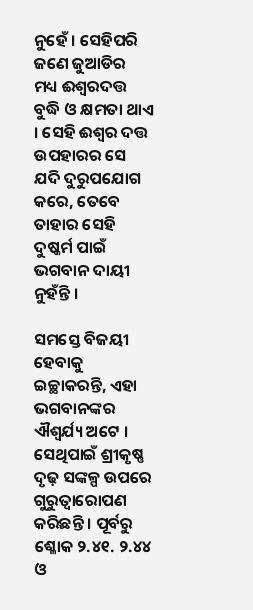ନୁହେଁ । ସେହିପରି ଜଣେ ଜୁଆଡିର ମଧ୍ୟ ଈଶ୍ୱରଦତ୍ତ ବୁଦ୍ଧି ଓ କ୍ଷମତା ଥାଏ । ସେହି ଈଶ୍ୱର ଦତ୍ତ ଉପହାରର ସେ ଯଦି ଦୁରୁପଯୋଗ କରେ, ତେବେ ତାହାର ସେହି ଦୁଷ୍କର୍ମ ପାଇଁ ଭଗବାନ ଦାୟୀ ନୁହଁନ୍ତି ।

ସମସ୍ତେ ବିଜୟୀ ହେବାକୁ ଇଚ୍ଛାକରନ୍ତି, ଏହା ଭଗବାନଙ୍କର ଐଶ୍ୱର୍ଯ୍ୟ ଅଟେ । ସେଥିପାଇଁ ଶ୍ରୀକୃଷ୍ଣ ଦୃଢ଼ ସଙ୍କଳ୍ପ ଉପରେ ଗୁରୁତ୍ୱାରୋପଣ କରିଛନ୍ତି । ପୂର୍ବରୁ ଶ୍ଳୋକ ୨.୪୧. ୨.୪୪ ଓ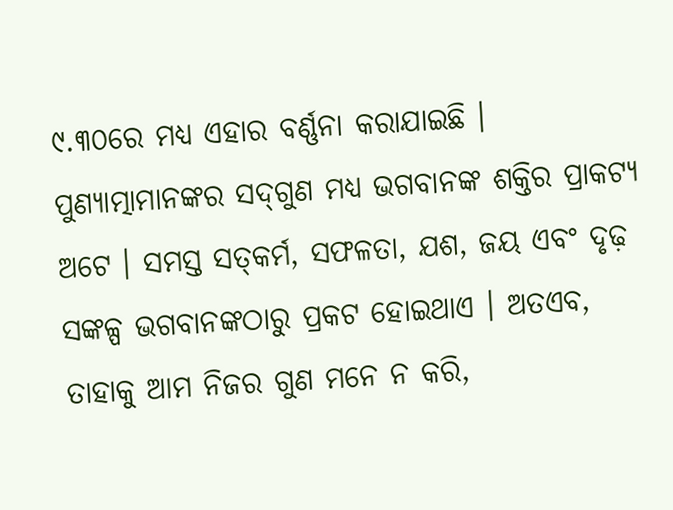୯.୩୦ରେ ମଧ୍ୟ ଏହାର ବର୍ଣ୍ଣନା କରାଯାଇଛି । ପୁଣ୍ୟାତ୍ମାମାନଙ୍କର ସଦ୍‌ଗୁଣ ମଧ୍ୟ ଭଗବାନଙ୍କ ଶକ୍ତିର ପ୍ରାକଟ୍ୟ ଅଟେ । ସମସ୍ତ ସତ୍‌କର୍ମ, ସଫଳତା, ଯଶ, ଜୟ ଏବଂ ଦୃଢ଼ ସଙ୍କଳ୍ପ ଭଗବାନଙ୍କଠାରୁ ପ୍ରକଟ ହୋଇଥାଏ । ଅତଏବ, ତାହାକୁ ଆମ ନିଜର ଗୁଣ ମନେ ନ କରି,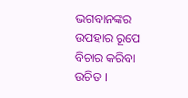ଭଗବାନଙ୍କର ଉପହାର ରୂପେ ବିଚାର କରିବା ଉଚିତ ।